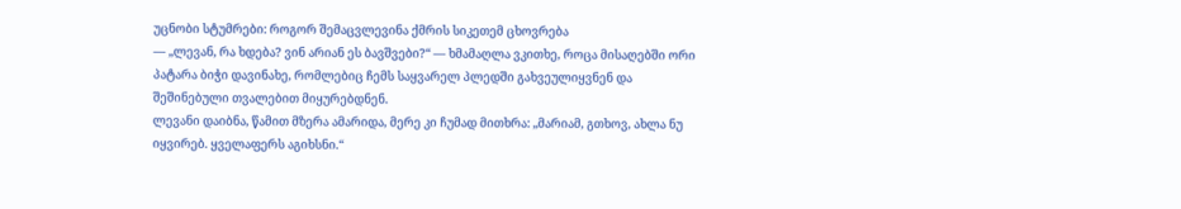უცნობი სტუმრები: როგორ შემაცვლევინა ქმრის სიკეთემ ცხოვრება
— „ლევან, რა ხდება? ვინ არიან ეს ბავშვები?“ — ხმამაღლა ვკითხე, როცა მისაღებში ორი პატარა ბიჭი დავინახე, რომლებიც ჩემს საყვარელ პლედში გახვეულიყვნენ და შეშინებული თვალებით მიყურებდნენ.
ლევანი დაიბნა, წამით მზერა ამარიდა, მერე კი ჩუმად მითხრა: „მარიამ, გთხოვ, ახლა ნუ იყვირებ. ყველაფერს აგიხსნი.“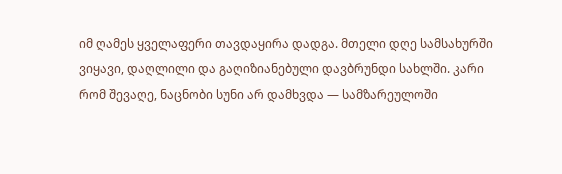იმ ღამეს ყველაფერი თავდაყირა დადგა. მთელი დღე სამსახურში ვიყავი, დაღლილი და გაღიზიანებული დავბრუნდი სახლში. კარი რომ შევაღე, ნაცნობი სუნი არ დამხვდა — სამზარეულოში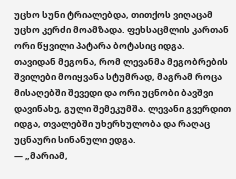უცხო სუნი ტრიალებდა, თითქოს ვიღაცამ უცხო კერძი მოამზადა. ფეხსაცმლის კართან ორი წყვილი პატარა ბოტასიც იდგა.
თავიდან მეგონა, რომ ლევანმა მეგობრების შვილები მოიყვანა სტუმრად, მაგრამ როცა მისაღებში შევედი და ორი უცნობი ბავშვი დავინახე, გული შემეკუმშა. ლევანი გვერდით იდგა, თვალებში უხერხულობა და რაღაც უცნაური სინანული ედგა.
— „მარიამ,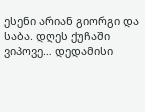ესენი არიან გიორგი და საბა. დღეს ქუჩაში ვიპოვე… დედამისი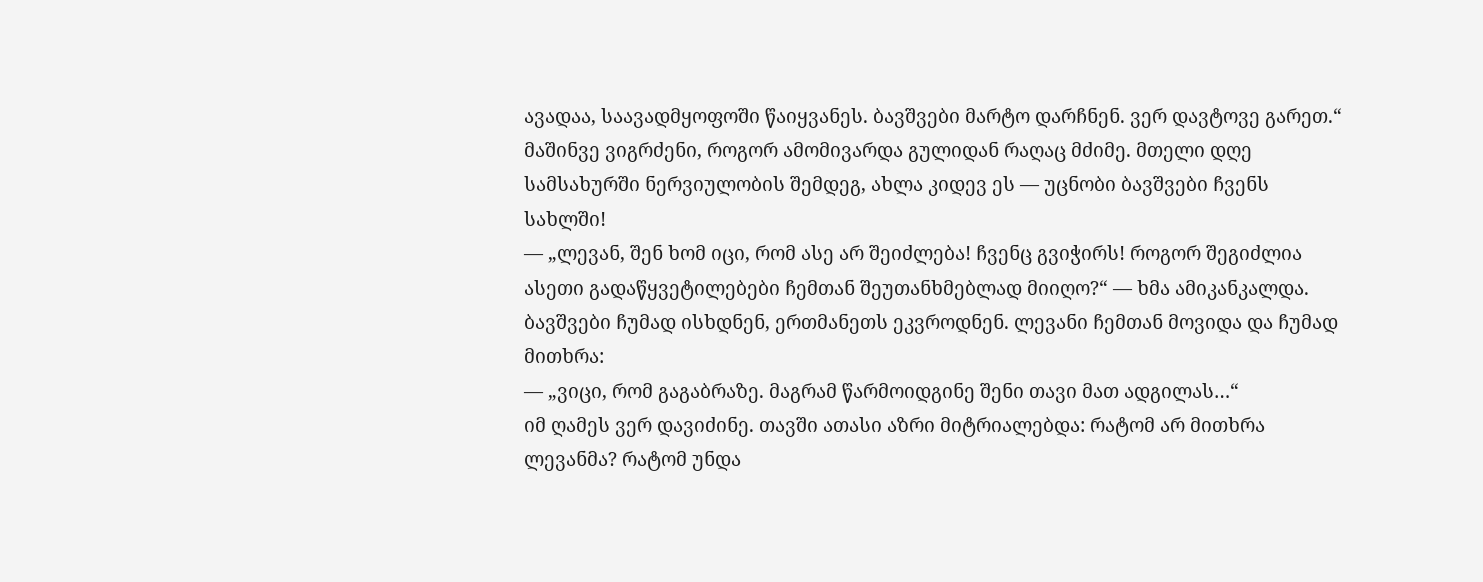ავადაა, საავადმყოფოში წაიყვანეს. ბავშვები მარტო დარჩნენ. ვერ დავტოვე გარეთ.“
მაშინვე ვიგრძენი, როგორ ამომივარდა გულიდან რაღაც მძიმე. მთელი დღე სამსახურში ნერვიულობის შემდეგ, ახლა კიდევ ეს — უცნობი ბავშვები ჩვენს სახლში!
— „ლევან, შენ ხომ იცი, რომ ასე არ შეიძლება! ჩვენც გვიჭირს! როგორ შეგიძლია ასეთი გადაწყვეტილებები ჩემთან შეუთანხმებლად მიიღო?“ — ხმა ამიკანკალდა.
ბავშვები ჩუმად ისხდნენ, ერთმანეთს ეკვროდნენ. ლევანი ჩემთან მოვიდა და ჩუმად მითხრა:
— „ვიცი, რომ გაგაბრაზე. მაგრამ წარმოიდგინე შენი თავი მათ ადგილას…“
იმ ღამეს ვერ დავიძინე. თავში ათასი აზრი მიტრიალებდა: რატომ არ მითხრა ლევანმა? რატომ უნდა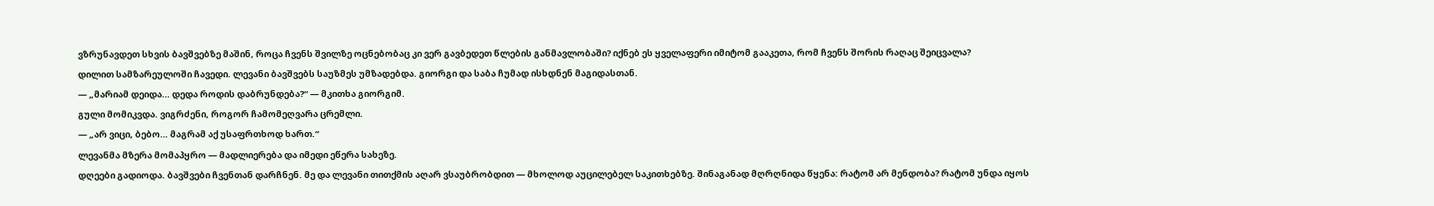ვზრუნავდეთ სხვის ბავშვებზე მაშინ, როცა ჩვენს შვილზე ოცნებობაც კი ვერ გავბედეთ წლების განმავლობაში? იქნებ ეს ყველაფერი იმიტომ გააკეთა, რომ ჩვენს შორის რაღაც შეიცვალა?
დილით სამზარეულოში ჩავედი. ლევანი ბავშვებს საუზმეს უმზადებდა. გიორგი და საბა ჩუმად ისხდნენ მაგიდასთან.
— „მარიამ დეიდა… დედა როდის დაბრუნდება?“ — მკითხა გიორგიმ.
გული მომიკვდა. ვიგრძენი, როგორ ჩამომეღვარა ცრემლი.
— „არ ვიცი, ბებო… მაგრამ აქ უსაფრთხოდ ხართ.“
ლევანმა მზერა მომაპყრო — მადლიერება და იმედი ეწერა სახეზე.
დღეები გადიოდა. ბავშვები ჩვენთან დარჩნენ. მე და ლევანი თითქმის აღარ ვსაუბრობდით — მხოლოდ აუცილებელ საკითხებზე. შინაგანად მღრღნიდა წყენა: რატომ არ მენდობა? რატომ უნდა იყოს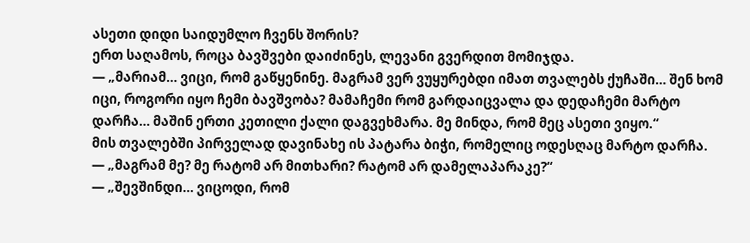ასეთი დიდი საიდუმლო ჩვენს შორის?
ერთ საღამოს, როცა ბავშვები დაიძინეს, ლევანი გვერდით მომიჯდა.
— „მარიამ… ვიცი, რომ გაწყენინე. მაგრამ ვერ ვუყურებდი იმათ თვალებს ქუჩაში… შენ ხომ იცი, როგორი იყო ჩემი ბავშვობა? მამაჩემი რომ გარდაიცვალა და დედაჩემი მარტო დარჩა… მაშინ ერთი კეთილი ქალი დაგვეხმარა. მე მინდა, რომ მეც ასეთი ვიყო.“
მის თვალებში პირველად დავინახე ის პატარა ბიჭი, რომელიც ოდესღაც მარტო დარჩა.
— „მაგრამ მე? მე რატომ არ მითხარი? რატომ არ დამელაპარაკე?“
— „შევშინდი… ვიცოდი, რომ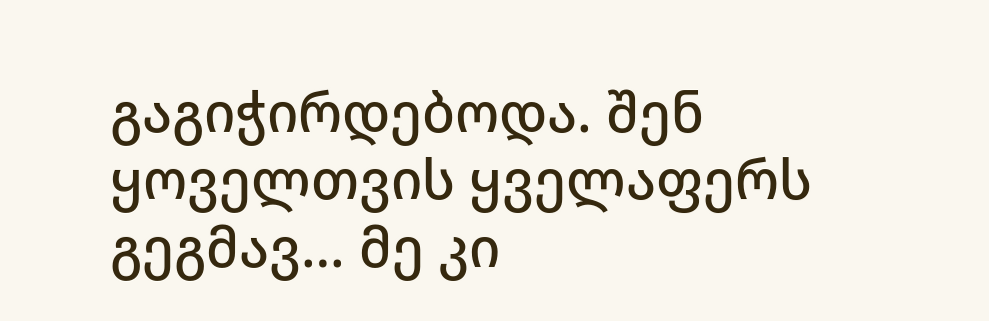გაგიჭირდებოდა. შენ ყოველთვის ყველაფერს გეგმავ… მე კი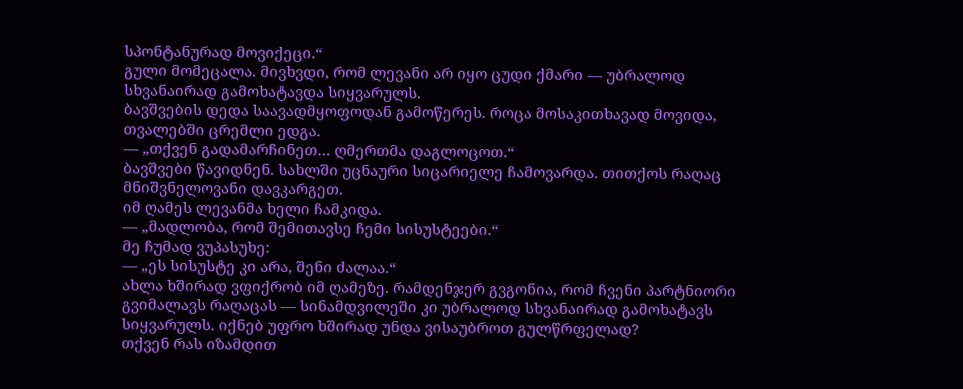სპონტანურად მოვიქეცი.“
გული მომეცალა. მივხვდი, რომ ლევანი არ იყო ცუდი ქმარი — უბრალოდ სხვანაირად გამოხატავდა სიყვარულს.
ბავშვების დედა საავადმყოფოდან გამოწერეს. როცა მოსაკითხავად მოვიდა, თვალებში ცრემლი ედგა.
— „თქვენ გადამარჩინეთ… ღმერთმა დაგლოცოთ.“
ბავშვები წავიდნენ. სახლში უცნაური სიცარიელე ჩამოვარდა. თითქოს რაღაც მნიშვნელოვანი დავკარგეთ.
იმ ღამეს ლევანმა ხელი ჩამკიდა.
— „მადლობა, რომ შემითავსე ჩემი სისუსტეები.“
მე ჩუმად ვუპასუხე:
— „ეს სისუსტე კი არა, შენი ძალაა.“
ახლა ხშირად ვფიქრობ იმ ღამეზე. რამდენჯერ გვგონია, რომ ჩვენი პარტნიორი გვიმალავს რაღაცას — სინამდვილეში კი უბრალოდ სხვანაირად გამოხატავს სიყვარულს. იქნებ უფრო ხშირად უნდა ვისაუბროთ გულწრფელად?
თქვენ რას იზამდით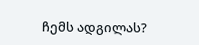ჩემს ადგილას?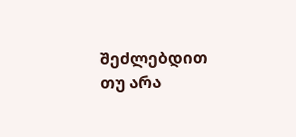შეძლებდით თუ არა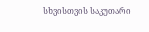სხვისთვის საკუთარი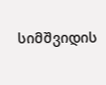სიმშვიდის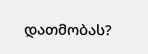დათმობას?